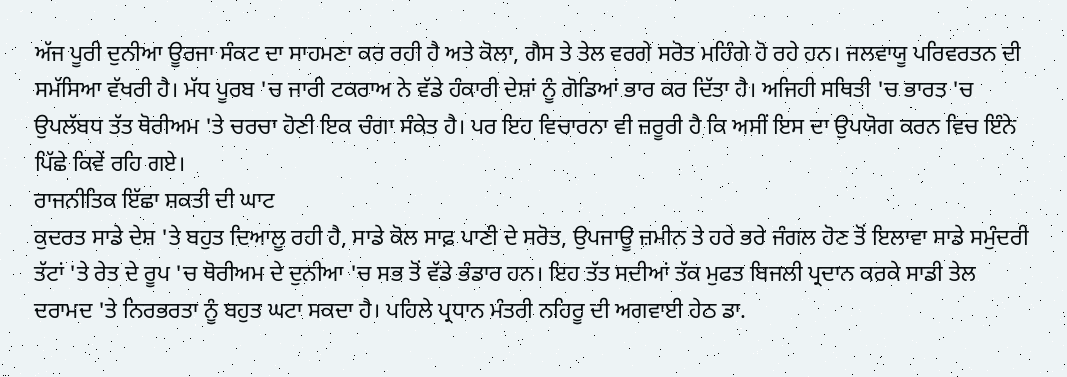ਅੱਜ ਪੂਰੀ ਦੁਨੀਆ ਊਰਜਾ ਸੰਕਟ ਦਾ ਸਾਹਮਣਾ ਕਰ ਰਹੀ ਹੈ ਅਤੇ ਕੋਲਾ, ਗੈਸ ਤੇ ਤੇਲ ਵਰਗੇ ਸਰੋਤ ਮਹਿੰਗੇ ਹੋ ਰਹੇ ਹਨ। ਜਲਵਾਯੂ ਪਰਿਵਰਤਨ ਦੀ ਸਮੱਸਿਆ ਵੱਖਰੀ ਹੈ। ਮੱਧ ਪੂਰਬ 'ਚ ਜਾਰੀ ਟਕਰਾਅ ਨੇ ਵੱਡੇ ਹੰਕਾਰੀ ਦੇਸ਼ਾਂ ਨੂੰ ਗੋਡਿਆਂ ਭਾਰ ਕਰ ਦਿੱਤਾ ਹੈ। ਅਜਿਹੀ ਸਥਿਤੀ 'ਚ ਭਾਰਤ 'ਚ ਉਪਲੱਬਧ ਤੱਤ ਥੋਰੀਅਮ 'ਤੇ ਚਰਚਾ ਹੋਣੀ ਇਕ ਚੰਗਾ ਸੰਕੇਤ ਹੈ। ਪਰ ਇਹ ਵਿਚਾਰਨਾ ਵੀ ਜ਼ਰੂਰੀ ਹੈ ਕਿ ਅਸੀਂ ਇਸ ਦਾ ਉਪਯੋਗ ਕਰਨ ਵਿਚ ਇੰਨੇ ਪਿੱਛੇ ਕਿਵੇਂ ਰਹਿ ਗਏ।
ਰਾਜਨੀਤਿਕ ਇੱਛਾ ਸ਼ਕਤੀ ਦੀ ਘਾਟ
ਕੁਦਰਤ ਸਾਡੇ ਦੇਸ਼ 'ਤੇ ਬਹੁਤ ਦਿਆਲੂ ਰਹੀ ਹੈ, ਸਾਡੇ ਕੋਲ ਸਾਫ਼ ਪਾਣੀ ਦੇ ਸਰੋਤ, ਉਪਜਾਊ ਜ਼ਮੀਨ ਤੇ ਹਰੇ ਭਰੇ ਜੰਗਲ ਹੋਣ ਤੋਂ ਇਲਾਵਾ ਸਾਡੇ ਸਮੁੰਦਰੀ ਤੱਟਾਂ 'ਤੇ ਰੇਤ ਦੇ ਰੂਪ 'ਚ ਥੋਰੀਅਮ ਦੇ ਦੁਨੀਆ 'ਚ ਸਭ ਤੋਂ ਵੱਡੇ ਭੰਡਾਰ ਹਨ। ਇਹ ਤੱਤ ਸਦੀਆਂ ਤੱਕ ਮੁਫਤ ਬਿਜਲੀ ਪ੍ਰਦਾਨ ਕਰਕੇ ਸਾਡੀ ਤੇਲ ਦਰਾਮਦ 'ਤੇ ਨਿਰਭਰਤਾ ਨੂੰ ਬਹੁਤ ਘਟਾ ਸਕਦਾ ਹੈ। ਪਹਿਲੇ ਪ੍ਰਧਾਨ ਮੰਤਰੀ ਨਹਿਰੂ ਦੀ ਅਗਵਾਈ ਹੇਠ ਡਾ.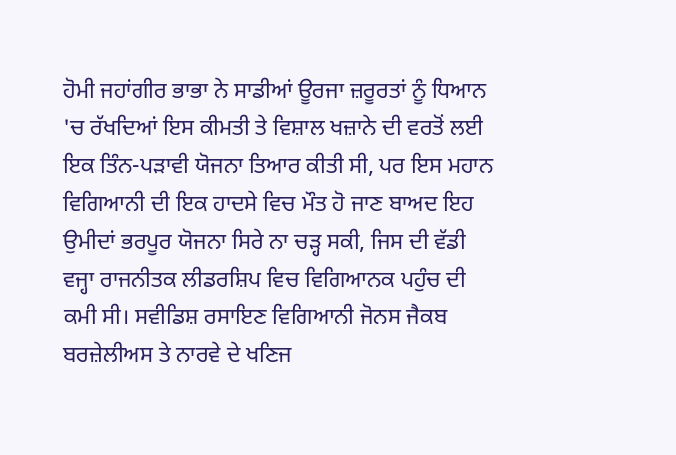ਹੋਮੀ ਜਹਾਂਗੀਰ ਭਾਭਾ ਨੇ ਸਾਡੀਆਂ ਊਰਜਾ ਜ਼ਰੂਰਤਾਂ ਨੂੰ ਧਿਆਨ 'ਚ ਰੱਖਦਿਆਂ ਇਸ ਕੀਮਤੀ ਤੇ ਵਿਸ਼ਾਲ ਖਜ਼ਾਨੇ ਦੀ ਵਰਤੋਂ ਲਈ ਇਕ ਤਿੰਨ-ਪੜਾਵੀ ਯੋਜਨਾ ਤਿਆਰ ਕੀਤੀ ਸੀ, ਪਰ ਇਸ ਮਹਾਨ ਵਿਗਿਆਨੀ ਦੀ ਇਕ ਹਾਦਸੇ ਵਿਚ ਮੌਤ ਹੋ ਜਾਣ ਬਾਅਦ ਇਹ ਉਮੀਦਾਂ ਭਰਪੂਰ ਯੋਜਨਾ ਸਿਰੇ ਨਾ ਚੜ੍ਹ ਸਕੀ, ਜਿਸ ਦੀ ਵੱਡੀ ਵਜ੍ਹਾ ਰਾਜਨੀਤਕ ਲੀਡਰਸ਼ਿਪ ਵਿਚ ਵਿਗਿਆਨਕ ਪਹੁੰਚ ਦੀ ਕਮੀ ਸੀ। ਸਵੀਡਿਸ਼ ਰਸਾਇਣ ਵਿਗਿਆਨੀ ਜੋਨਸ ਜੈਕਬ ਬਰਜ਼ੇਲੀਅਸ ਤੇ ਨਾਰਵੇ ਦੇ ਖਣਿਜ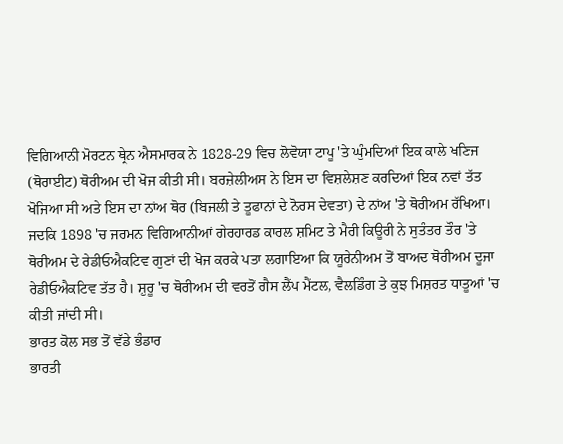ਵਿਗਿਆਨੀ ਮੋਰਟਨ ਥ੍ਰੇਨ ਐਸਮਾਰਕ ਨੇ 1828-29 ਵਿਚ ਲੋਵੋਯਾ ਟਾਪੂ 'ਤੇ ਘੁੰਮਦਿਆਂ ਇਕ ਕਾਲੇ ਖਣਿਜ (ਥੋਰਾਈਟ) ਥੋਰੀਅਮ ਦੀ ਖੋਜ ਕੀਤੀ ਸੀ। ਬਰਜ਼ੇਲੀਅਸ ਨੇ ਇਸ ਦਾ ਵਿਸ਼ਲੇਸ਼ਣ ਕਰਦਿਆਂ ਇਕ ਨਵਾਂ ਤੱਤ ਖੋਜਿਆ ਸੀ ਅਤੇ ਇਸ ਦਾ ਨਾਂਅ ਥੋਰ (ਬਿਜਲੀ ਤੇ ਤੂਫਾਨਾਂ ਦੇ ਨੋਰਸ ਦੇਵਤਾ) ਦੇ ਨਾਂਅ 'ਤੇ ਥੋਰੀਅਮ ਰੱਖਿਆ। ਜਦਕਿ 1898 'ਚ ਜਰਮਨ ਵਿਗਿਆਨੀਆਂ ਗੇਰਹਾਰਡ ਕਾਰਲ ਸ਼ਮਿਟ ਤੇ ਮੈਰੀ ਕਿਊਰੀ ਨੇ ਸੁਤੰਤਰ ਤੌਰ 'ਤੇ ਥੋਰੀਅਮ ਦੇ ਰੇਡੀਓਐਕਟਿਵ ਗੁਣਾਂ ਦੀ ਖੋਜ ਕਰਕੇ ਪਤਾ ਲਗਾਇਆ ਕਿ ਯੂਰੇਨੀਅਮ ਤੋਂ ਬਾਅਦ ਥੋਰੀਅਮ ਦੂਜਾ ਰੇਡੀਓਐਕਟਿਵ ਤੱਤ ਹੈ। ਸ਼ੁਰੂ 'ਚ ਥੋਰੀਅਮ ਦੀ ਵਰਤੋਂ ਗੈਸ ਲੈਂਪ ਮੈਂਟਲ, ਵੈਲਡਿੰਗ ਤੇ ਕੁਝ ਮਿਸ਼ਰਤ ਧਾਤੂਆਂ 'ਚ ਕੀਤੀ ਜਾਂਦੀ ਸੀ।
ਭਾਰਤ ਕੋਲ ਸਭ ਤੋਂ ਵੱਡੇ ਭੰਡਾਰ
ਭਾਰਤੀ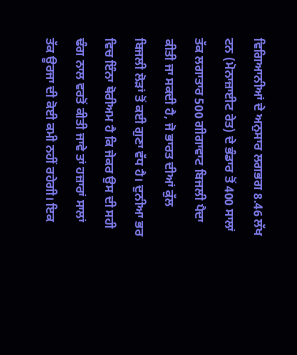ਵਿਗਿਆਨੀਆਂ ਦੇ ਅਨੁਸਾਰ ਲਗਭਗ 8.46 ਲੱਖ ਟਨ (ਮੋਨਾਜ਼ਾਈਟ ਰੇਤ) ਦੇ ਭੰਡਾਰ ਤੋਂ 400 ਸਾਲਾਂ ਤੱਕ ਲਗਾਤਾਰ 500 ਗੀਗਾਵਾਟ ਬਿਜਲੀ ਪੈਦਾ ਕੀਤੀ ਜਾ ਸਕਦੀ ਹੈ, ਜੋ ਭਾਰਤ ਦੀਆਂ ਕੁੱਲ ਬਿਜਲੀ ਲੋੜਾਂ ਤੋਂ ਕਈ ਗੁਣਾ ਵੱਧ ਹੈ। ਦੁਨੀਆ ਭਰ ਵਿਚ ਇੰਨਾ ਥੋਰੀਅਮ ਹੈ ਕਿ ਜੇਕਰ ਉਸ ਦੀ ਸਹੀ ਢੰਗ ਨਾਲ ਵਰਤੋਂ ਕੀਤੀ ਜਾਵੇ ਤਾਂ ਹਜ਼ਾਰਾਂ ਸਾਲਾਂ ਤੱਕ ਊਰਜਾ ਦੀ ਕੋਈ ਕਮੀ ਨਹੀਂ ਰਹੇਗੀ। ਇਕ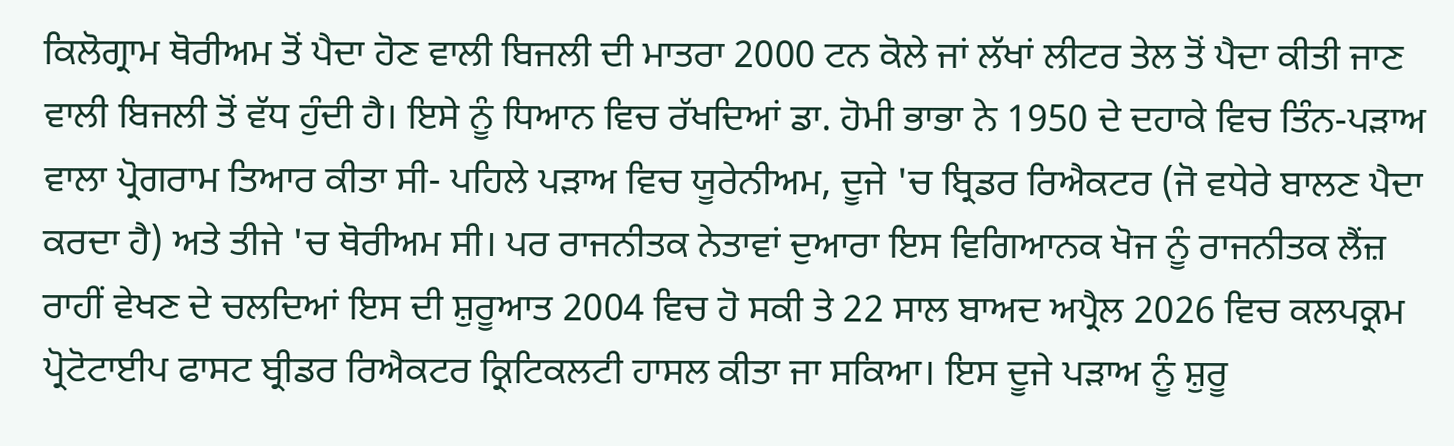ਕਿਲੋਗ੍ਰਾਮ ਥੋਰੀਅਮ ਤੋਂ ਪੈਦਾ ਹੋਣ ਵਾਲੀ ਬਿਜਲੀ ਦੀ ਮਾਤਰਾ 2000 ਟਨ ਕੋਲੇ ਜਾਂ ਲੱਖਾਂ ਲੀਟਰ ਤੇਲ ਤੋਂ ਪੈਦਾ ਕੀਤੀ ਜਾਣ ਵਾਲੀ ਬਿਜਲੀ ਤੋਂ ਵੱਧ ਹੁੰਦੀ ਹੈ। ਇਸੇ ਨੂੰ ਧਿਆਨ ਵਿਚ ਰੱਖਦਿਆਂ ਡਾ. ਹੋਮੀ ਭਾਭਾ ਨੇ 1950 ਦੇ ਦਹਾਕੇ ਵਿਚ ਤਿੰਨ-ਪੜਾਅ ਵਾਲਾ ਪ੍ਰੋਗਰਾਮ ਤਿਆਰ ਕੀਤਾ ਸੀ- ਪਹਿਲੇ ਪੜਾਅ ਵਿਚ ਯੂਰੇਨੀਅਮ, ਦੂਜੇ 'ਚ ਬ੍ਰਿਡਰ ਰਿਐਕਟਰ (ਜੋ ਵਧੇਰੇ ਬਾਲਣ ਪੈਦਾ ਕਰਦਾ ਹੈ) ਅਤੇ ਤੀਜੇ 'ਚ ਥੋਰੀਅਮ ਸੀ। ਪਰ ਰਾਜਨੀਤਕ ਨੇਤਾਵਾਂ ਦੁਆਰਾ ਇਸ ਵਿਗਿਆਨਕ ਖੋਜ ਨੂੰ ਰਾਜਨੀਤਕ ਲੈਂਜ਼ ਰਾਹੀਂ ਵੇਖਣ ਦੇ ਚਲਦਿਆਂ ਇਸ ਦੀ ਸ਼ੁਰੂਆਤ 2004 ਵਿਚ ਹੋ ਸਕੀ ਤੇ 22 ਸਾਲ ਬਾਅਦ ਅਪ੍ਰੈਲ 2026 ਵਿਚ ਕਲਪਕ੍ਰਮ ਪ੍ਰੋਟੋਟਾਈਪ ਫਾਸਟ ਬ੍ਰੀਡਰ ਰਿਐਕਟਰ ਕ੍ਰਿਟਿਕਲਟੀ ਹਾਸਲ ਕੀਤਾ ਜਾ ਸਕਿਆ। ਇਸ ਦੂਜੇ ਪੜਾਅ ਨੂੰ ਸ਼ੁਰੂ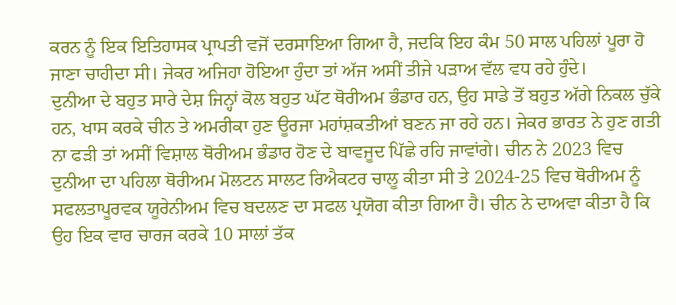ਕਰਨ ਨੂੰ ਇਕ ਇਤਿਹਾਸਕ ਪ੍ਰਾਪਤੀ ਵਜੋਂ ਦਰਸਾਇਆ ਗਿਆ ਹੈ, ਜਦਕਿ ਇਹ ਕੰਮ 50 ਸਾਲ ਪਹਿਲਾਂ ਪੂਰਾ ਹੋ ਜਾਣਾ ਚਾਹੀਦਾ ਸੀ। ਜੇਕਰ ਅਜਿਹਾ ਹੋਇਆ ਹੁੰਦਾ ਤਾਂ ਅੱਜ ਅਸੀਂ ਤੀਜੇ ਪੜਾਅ ਵੱਲ ਵਧ ਰਹੇ ਹੁੰਦੇ।
ਦੁਨੀਆ ਦੇ ਬਹੁਤ ਸਾਰੇ ਦੇਸ਼ ਜਿਨ੍ਹਾਂ ਕੋਲ ਬਹੁਤ ਘੱਟ ਥੋਰੀਅਮ ਭੰਡਾਰ ਹਨ, ਉਹ ਸਾਡੇ ਤੋਂ ਬਹੁਤ ਅੱਗੇ ਨਿਕਲ ਚੁੱਕੇ ਹਨ, ਖਾਸ ਕਰਕੇ ਚੀਨ ਤੇ ਅਮਰੀਕਾ ਹੁਣ ਊਰਜਾ ਮਹਾਂਸ਼ਕਤੀਆਂ ਬਣਨ ਜਾ ਰਹੇ ਹਨ। ਜੇਕਰ ਭਾਰਤ ਨੇ ਹੁਣ ਗਤੀ ਨਾ ਫੜੀ ਤਾਂ ਅਸੀਂ ਵਿਸ਼ਾਲ ਥੋਰੀਅਮ ਭੰਡਾਰ ਹੋਣ ਦੇ ਬਾਵਜੂਦ ਪਿੱਛੇ ਰਹਿ ਜਾਵਾਂਗੇ। ਚੀਨ ਨੇ 2023 ਵਿਚ ਦੁਨੀਆ ਦਾ ਪਹਿਲਾ ਥੋਰੀਅਮ ਮੋਲਟਨ ਸਾਲਟ ਰਿਐਕਟਰ ਚਾਲੂ ਕੀਤਾ ਸੀ ਤੇ 2024-25 ਵਿਚ ਥੋਰੀਅਮ ਨੂੰ ਸਫਲਤਾਪੂਰਵਕ ਯੂਰੇਨੀਅਮ ਵਿਚ ਬਦਲਣ ਦਾ ਸਫਲ ਪ੍ਰਯੋਗ ਕੀਤਾ ਗਿਆ ਹੈ। ਚੀਨ ਨੇ ਦਾਅਵਾ ਕੀਤਾ ਹੈ ਕਿ ਉਹ ਇਕ ਵਾਰ ਚਾਰਜ ਕਰਕੇ 10 ਸਾਲਾਂ ਤੱਕ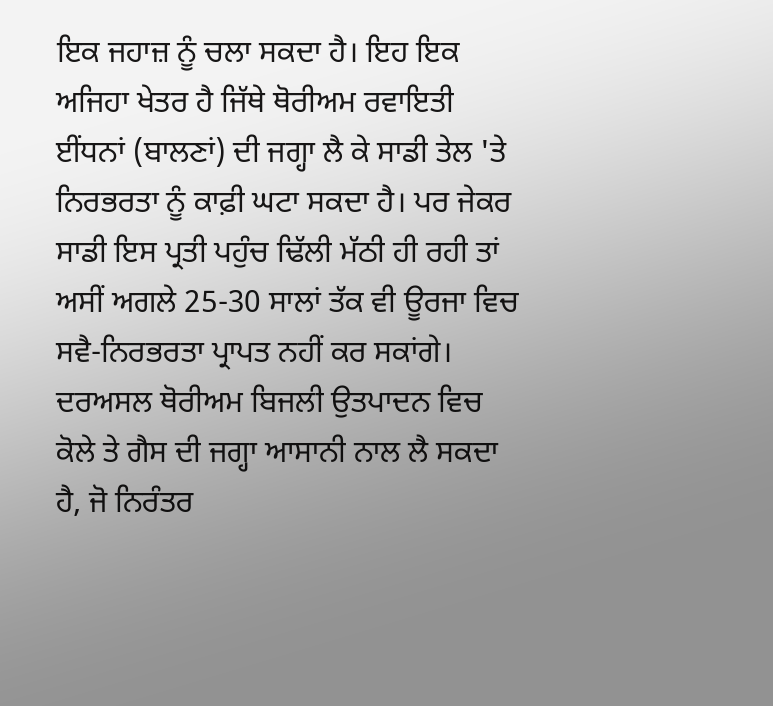ਇਕ ਜਹਾਜ਼ ਨੂੰ ਚਲਾ ਸਕਦਾ ਹੈ। ਇਹ ਇਕ ਅਜਿਹਾ ਖੇਤਰ ਹੈ ਜਿੱਥੇ ਥੋਰੀਅਮ ਰਵਾਇਤੀ ਈਂਧਨਾਂ (ਬਾਲਣਾਂ) ਦੀ ਜਗ੍ਹਾ ਲੈ ਕੇ ਸਾਡੀ ਤੇਲ 'ਤੇ ਨਿਰਭਰਤਾ ਨੂੰ ਕਾਫ਼ੀ ਘਟਾ ਸਕਦਾ ਹੈ। ਪਰ ਜੇਕਰ ਸਾਡੀ ਇਸ ਪ੍ਰਤੀ ਪਹੁੰਚ ਢਿੱਲੀ ਮੱਠੀ ਹੀ ਰਹੀ ਤਾਂ ਅਸੀਂ ਅਗਲੇ 25-30 ਸਾਲਾਂ ਤੱਕ ਵੀ ਊਰਜਾ ਵਿਚ ਸਵੈ-ਨਿਰਭਰਤਾ ਪ੍ਰਾਪਤ ਨਹੀਂ ਕਰ ਸਕਾਂਗੇ। ਦਰਅਸਲ ਥੋਰੀਅਮ ਬਿਜਲੀ ਉਤਪਾਦਨ ਵਿਚ ਕੋਲੇ ਤੇ ਗੈਸ ਦੀ ਜਗ੍ਹਾ ਆਸਾਨੀ ਨਾਲ ਲੈ ਸਕਦਾ ਹੈ, ਜੋ ਨਿਰੰਤਰ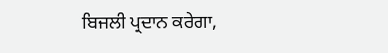ਬਿਜਲੀ ਪ੍ਰਦਾਨ ਕਰੇਗਾ,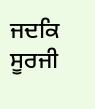ਜਦਕਿ ਸੂਰਜੀ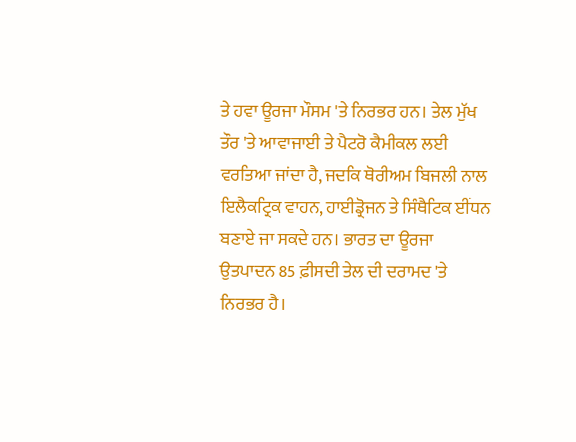ਤੇ ਹਵਾ ਊਰਜਾ ਮੌਸਮ 'ਤੇ ਨਿਰਭਰ ਹਨ। ਤੇਲ ਮੁੱਖ ਤੌਰ 'ਤੇ ਆਵਾਜਾਈ ਤੇ ਪੈਟਰੋ ਕੈਮੀਕਲ ਲਈ ਵਰਤਿਆ ਜਾਂਦਾ ਹੈ, ਜਦਕਿ ਥੋਰੀਅਮ ਬਿਜਲੀ ਨਾਲ ਇਲੈਕਟ੍ਰਿਕ ਵਾਹਨ, ਹਾਈਡ੍ਰੋਜਨ ਤੇ ਸਿੰਥੈਟਿਕ ਈਂਧਨ ਬਣਾਏ ਜਾ ਸਕਦੇ ਹਨ। ਭਾਰਤ ਦਾ ਊਰਜਾ ਉਤਪਾਦਨ 85 ਫ਼ੀਸਦੀ ਤੇਲ ਦੀ ਦਰਾਮਦ 'ਤੇ ਨਿਰਭਰ ਹੈ।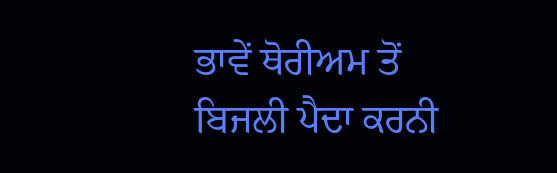ਭਾਵੇਂ ਥੋਰੀਅਮ ਤੋਂ ਬਿਜਲੀ ਪੈਦਾ ਕਰਨੀ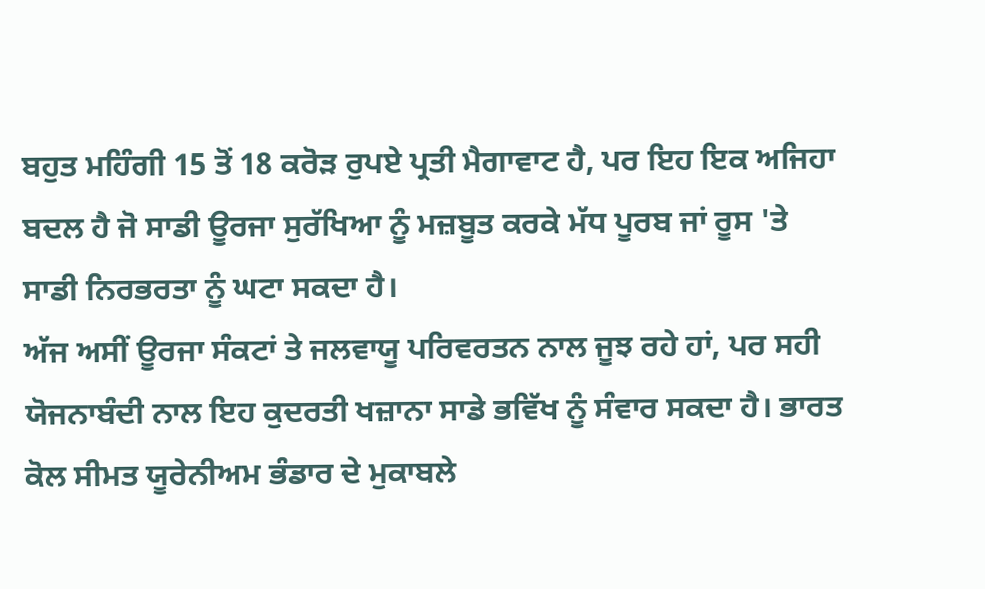ਬਹੁਤ ਮਹਿੰਗੀ 15 ਤੋਂ 18 ਕਰੋੜ ਰੁਪਏ ਪ੍ਰਤੀ ਮੈਗਾਵਾਟ ਹੈ, ਪਰ ਇਹ ਇਕ ਅਜਿਹਾ ਬਦਲ ਹੈ ਜੋ ਸਾਡੀ ਊਰਜਾ ਸੁਰੱਖਿਆ ਨੂੰ ਮਜ਼ਬੂਤ ਕਰਕੇ ਮੱਧ ਪੂਰਬ ਜਾਂ ਰੂਸ 'ਤੇ ਸਾਡੀ ਨਿਰਭਰਤਾ ਨੂੰ ਘਟਾ ਸਕਦਾ ਹੈ।
ਅੱਜ ਅਸੀਂ ਊਰਜਾ ਸੰਕਟਾਂ ਤੇ ਜਲਵਾਯੂ ਪਰਿਵਰਤਨ ਨਾਲ ਜੂਝ ਰਹੇ ਹਾਂ, ਪਰ ਸਹੀ ਯੋਜਨਾਬੰਦੀ ਨਾਲ ਇਹ ਕੁਦਰਤੀ ਖਜ਼ਾਨਾ ਸਾਡੇ ਭਵਿੱਖ ਨੂੰ ਸੰਵਾਰ ਸਕਦਾ ਹੈ। ਭਾਰਤ ਕੋਲ ਸੀਮਤ ਯੂਰੇਨੀਅਮ ਭੰਡਾਰ ਦੇ ਮੁਕਾਬਲੇ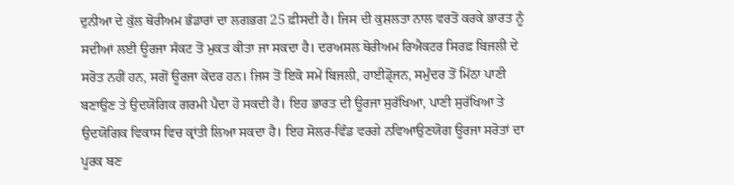ਦੁਨੀਆ ਦੇ ਕੁੱਲ ਥੋਰੀਅਮ ਭੰਡਾਰਾਂ ਦਾ ਲਗਭਗ 25 ਫ਼ੀਸਦੀ ਹੈ। ਜਿਸ ਦੀ ਕੁਸ਼ਲਤਾ ਨਾਲ ਵਰਤੋਂ ਕਰਕੇ ਭਾਰਤ ਨੂੰ ਸਦੀਆਂ ਲਈ ਊਰਜਾ ਸੰਕਟ ਤੋਂ ਮੁਕਤ ਕੀਤਾ ਜਾ ਸਕਦਾ ਹੈ। ਦਰਅਸਲ ਥੋਰੀਅਮ ਰਿਐਕਟਰ ਸਿਰਫ਼ ਬਿਜਲੀ ਦੇ ਸਰੋਤ ਨਹੀਂ ਹਨ, ਸਗੋਂ ਊਰਜਾ ਕੇਂਦਰ ਹਨ। ਜਿਸ ਤੋਂ ਇਕੋ ਸਮੇਂ ਬਿਜਲੀ, ਹਾਈਡ੍ਰੋਜਨ, ਸਮੁੰਦਰ ਤੋਂ ਮਿੱਠਾ ਪਾਣੀ ਬਣਾਉਣ ਤੇ ਉਦਯੋਗਿਕ ਗਰਮੀ ਪੈਦਾ ਹੋ ਸਕਦੀ ਹੈ। ਇਹ ਭਾਰਤ ਦੀ ਊਰਜਾ ਸੁਰੱਖਿਆ, ਪਾਣੀ ਸੁਰੱਖਿਆ ਤੇ ਉਦਯੋਗਿਕ ਵਿਕਾਸ ਵਿਚ ਕ੍ਰਾਂਤੀ ਲਿਆ ਸਕਦਾ ਹੈ। ਇਹ ਸੋਲਰ-ਵਿੰਡ ਵਰਗੇ ਨਵਿਆਉਣਯੋਗ ਊਰਜਾ ਸਰੋਤਾਂ ਦਾ ਪੂਰਕ ਬਣ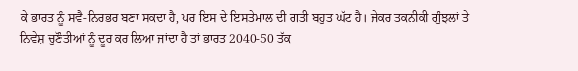ਕੇ ਭਾਰਤ ਨੂੰ ਸਵੈ-ਨਿਰਭਰ ਬਣਾ ਸਕਦਾ ਹੈ, ਪਰ ਇਸ ਦੇ ਇਸਤੇਮਾਲ ਦੀ ਗਤੀ ਬਹੁਤ ਘੱਟ ਹੈ। ਜੇਕਰ ਤਕਨੀਕੀ ਗੁੰਝਲਾਂ ਤੇ ਨਿਵੇਸ਼ ਚੁਣੌਤੀਆਂ ਨੂੰ ਦੂਰ ਕਰ ਲਿਆ ਜਾਂਦਾ ਹੈ ਤਾਂ ਭਾਰਤ 2040-50 ਤੱਕ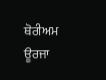ਥੋਰੀਅਮ ਊਰਜਾ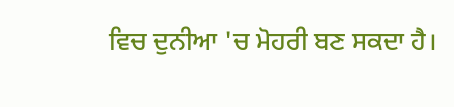ਵਿਚ ਦੁਨੀਆ 'ਚ ਮੋਹਰੀ ਬਣ ਸਕਦਾ ਹੈ।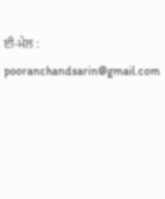ਈ-ਮੇਲ : pooranchandsarin@gmail.com